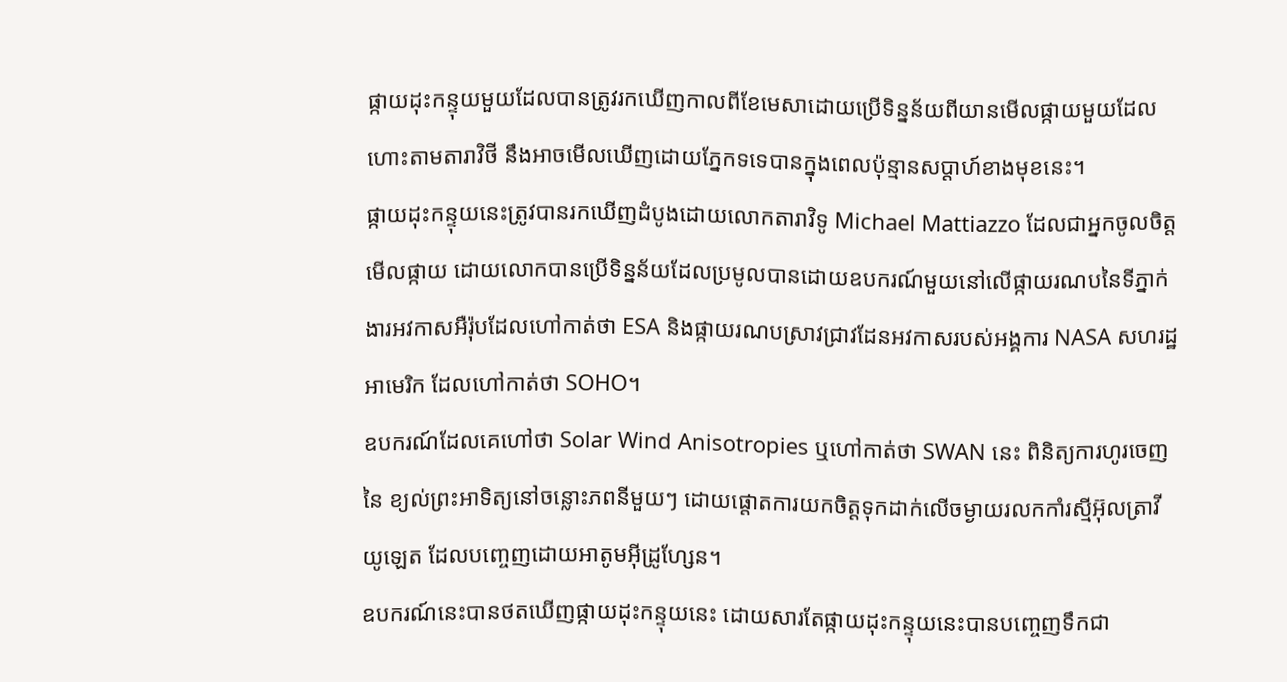ផ្កាយដុះកន្ទុយមួយដែលបានត្រូវរកឃើញកាលពីខែមេសាដោយប្រើទិន្នន័យពីយានមើលផ្កាយមួយដែលហោះតាមតារាវិថី នឹងអាចមើលឃើញដោយភ្នែកទទេបានក្នុងពេលប៉ុន្មានសប្ដាហ៍ខាងមុខនេះ។
ផ្កាយដុះកន្ទុយនេះត្រូវបានរកឃើញដំបូងដោយលោកតារាវិទូ Michael Mattiazzo ដែលជាអ្នកចូលចិត្តមើលផ្កាយ ដោយលោកបានប្រើទិន្នន័យដែលប្រមូលបានដោយឧបករណ៍មួយនៅលើផ្កាយរណបនៃទីភ្នាក់ងារអវកាសអឺរ៉ុបដែលហៅកាត់ថា ESA និងផ្កាយរណបស្រាវជ្រាវដែនអវកាសរបស់អង្គការ NASA សហរដ្ឋអាមេរិក ដែលហៅកាត់ថា SOHO។
ឧបករណ៍ដែលគេហៅថា Solar Wind Anisotropies ឬហៅកាត់ថា SWAN នេះ ពិនិត្យការហូរចេញនៃ ខ្យល់ព្រះអាទិត្យនៅចន្លោះភពនីមួយៗ ដោយផ្តោតការយកចិត្តទុកដាក់លើចម្ងាយរលកកាំរស្មីអ៊ុលត្រាវីយូឡេត ដែលបញ្ចេញដោយអាតូមអ៊ីដ្រូហ្សែន។
ឧបករណ៍នេះបានថតឃើញផ្កាយដុះកន្ទុយនេះ ដោយសារតែផ្កាយដុះកន្ទុយនេះបានបញ្ចេញទឹកជា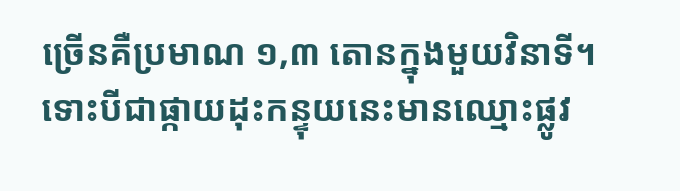ច្រើនគឺប្រមាណ ១,៣ តោនក្នុងមួយវិនាទី។
ទោះបីជាផ្កាយដុះកន្ទុយនេះមានឈ្មោះផ្លូវ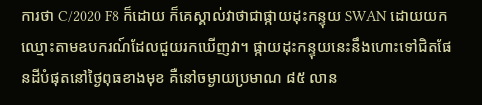ការថា C/2020 F8 ក៏ដោយ ក៏គេស្គាល់វាថាជាផ្កាយដុះកន្ទុយ SWAN ដោយយកឈ្មោះតាមឧបករណ៍ដែលជួយរកឃើញវា។ ផ្កាយដុះកន្ទុយនេះនឹងហោះទៅជិតផែនដីបំផុតនៅថ្ងៃពុធខាងមុខ គឺនៅចម្ងាយប្រមាណ ៨៥ លាន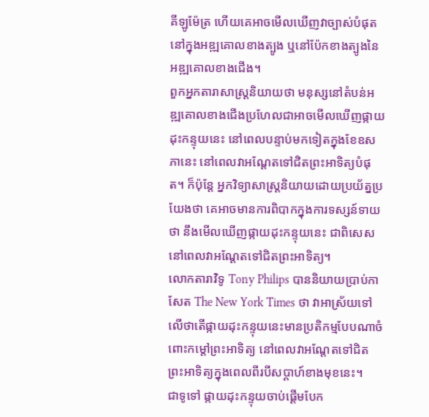គីឡូម៉ែត្រ ហើយគេអាចមើលឃើញវាច្បាស់បំផុតនៅក្នុងអឌ្ឍគោលខាងត្បូង ឬនៅប៉ែកខាងត្បូងនៃអឌ្ឍគោលខាងជើង។
ពួកអ្នកតារាសាស្ត្រនិយាយថា មនុស្សនៅតំបន់អឌ្ឍគោលខាងជើងប្រហែលជាអាចមើលឃើញផ្កាយដុះកន្ទុយនេះ នៅពេលបន្ទាប់មកទៀតក្នុងខែឧសភានេះ នៅពេលវាអណ្តែតទៅជិតព្រះអាទិត្យបំផុត។ ក៏ប៉ុន្តែ អ្នកវិទ្យាសាស្ត្រនិយាយដោយប្រយ័ត្នប្រយែងថា គេអាចមានការពិបាកក្នុងការទស្សន៍ទាយថា នឹងមើលឃើញផ្កាយដុះកន្ទុយនេះ ជាពិសេសនៅពេលវាអណ្តែតទៅជិតព្រះអាទិត្យ។
លោកតារាវិទូ Tony Philips បាននិយាយប្រាប់កាសែត The New York Times ថា វាអាស្រ័យទៅលើថាតើផ្កាយដុះកន្ទុយនេះមានប្រតិកម្មបែបណាចំពោះកម្តៅព្រះអាទិត្យ នៅពេលវាអណ្តែតទៅជិតព្រះអាទិត្យក្នុងពេលពីរបីសប្តាហ៍ខាងមុខនេះ។
ជាទូទៅ ផ្កាយដុះកន្ទុយចាប់ផ្តើមបែក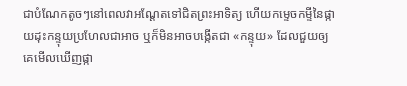ជាបំណែកតូចៗនៅពេលវាអណ្តែតទៅជិតព្រះអាទិត្យ ហើយកម្ទេចកម្ទីនៃផ្កាយដុះកន្ទុយប្រហែលជាអាច ឬក៏មិនអាចបង្កើតជា «កន្ទុយ» ដែលជួយឲ្យគេមើលឃើញផ្កា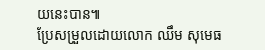យនេះបាន៕
ប្រែសម្រួលដោយលោក ឈឹម សុមេធ